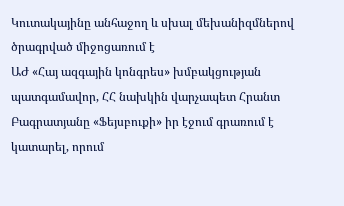Կուտակայինը անհաջող և սխալ մեխանիզմներով ծրագրված միջոցառում է
ԱԺ «Հայ ազգային կոնգրես» խմբակցության պատգամավոր, ՀՀ նախկին վարչապետ Հրանտ Բագրատյանը «Ֆեյսբուքի» իր էջում գրառում է կատարել, որում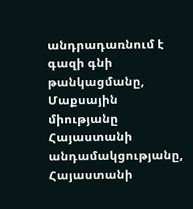անդրադառնում է գազի գնի թանկացմանը, Մաքսային միությանը Հայաստանի անդամակցությանը, Հայաստանի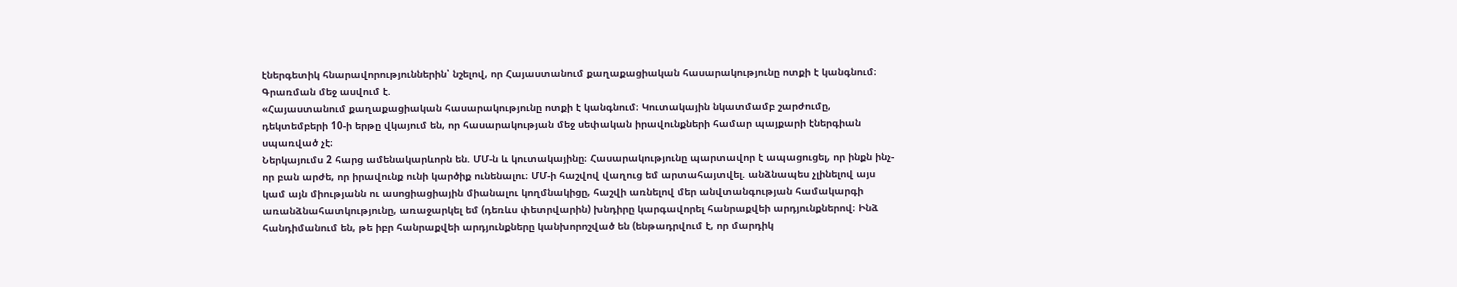էներգետիկ հնարավորություններին՝ նշելով, որ Հայաստանում քաղաքացիական հասարակությունը ոտքի է կանգնում։
Գրառման մեջ ասվում է.
«Հայաստանում քաղաքացիական հասարակությունը ոտքի է կանգնում։ Կուտակային նկատմամբ շարժումը, դեկտեմբերի 10-ի երթը վկայում են, որ հասարակության մեջ սեփական իրավունքների համար պայքարի էներգիան սպառված չէ։
Ներկայումս 2 հարց ամենակարևորն են. ՄՄ-ն և կուտակայինը։ Հասարակությունը պարտավոր է ապացուցել, որ ինքն ինչ-որ բան արժե, որ իրավունք ունի կարծիք ունենալու։ ՄՄ-ի հաշվով վաղուց եմ արտահայտվել. անձնապես չլինելով այս կամ այն միությանն ու ասոցիացիային միանալու կողմնակիցը, հաշվի առնելով մեր անվտանգության համակարգի առանձնահատկությունը, առաջարկել եմ (դեռևս փետրվարին) խնդիրը կարգավորել հանրաքվեի արդյունքներով։ Ինձ հանդիմանում են, թե իբր հանրաքվեի արդյունքները կանխորոշված են (ենթադրվում է, որ մարդիկ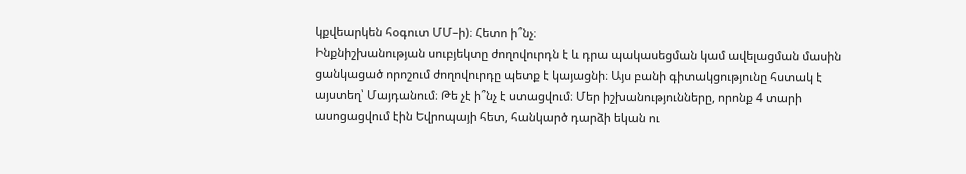կքվեարկեն հօգուտ ՄՄ–ի)։ Հետո ի՞նչ։
Ինքնիշխանության սուբյեկտը ժողովուրդն է և դրա պակասեցման կամ ավելացման մասին ցանկացած որոշում ժողովուրդը պետք է կայացնի։ Այս բանի գիտակցությունը հստակ է այստեղ՝ Մայդանում։ Թե չէ ի՞նչ է ստացվում։ Մեր իշխանությունները, որոնք 4 տարի ասոցացվում էին Եվրոպայի հետ, հանկարծ դարձի եկան ու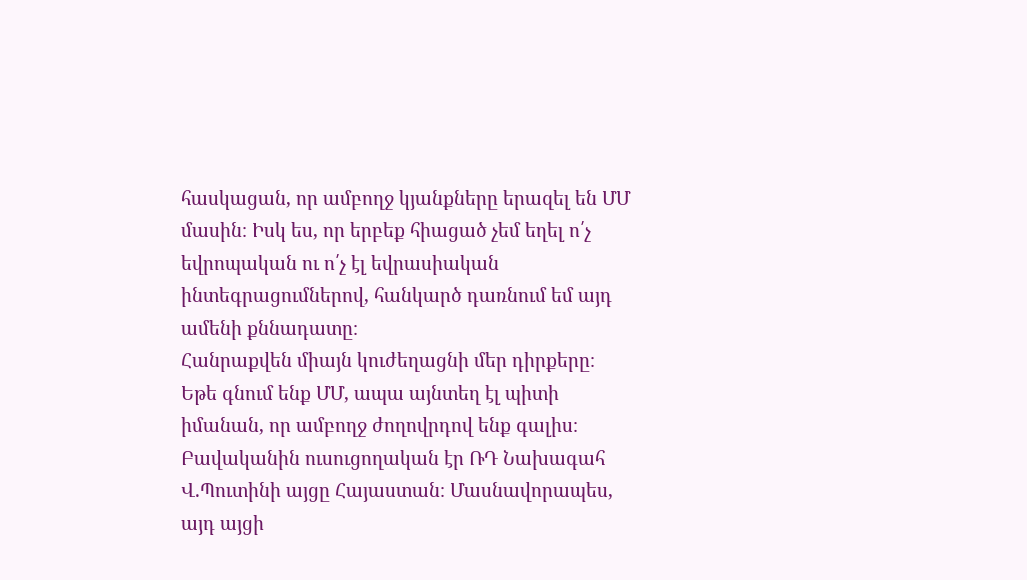հասկացան, որ ամբողջ կյանքները երազել են ՄՄ մասին։ Իսկ ես, որ երբեք հիացած չեմ եղել ո՛չ եվրոպական ու ո՛չ էլ եվրասիական ինտեգրացումներով, հանկարծ դառնում եմ այդ ամենի քննադատը։
Հանրաքվեն միայն կուժեղացնի մեր դիրքերը։ Եթե գնում ենք ՄՄ, ապա այնտեղ էլ պիտի իմանան, որ ամբողջ ժողովրդով ենք գալիս։ Բավականին ուսուցողական էր ՌԴ Նախագահ Վ.Պուտինի այցը Հայաստան։ Մասնավորապես, այդ այցի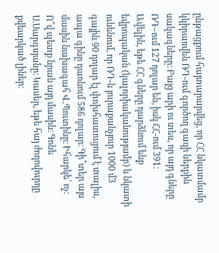ընթացքում հայտարարվեց, որ ՀՀ նկատմամբ կկիրառվեն ՌԴ-ում գործող գազի ներքին սակագները։ Բայց արի ու տես, որ այդ գները ՌԴ–ում 127 դոլար են, իսկ ՀՀ-ում 391։
Ավելին, եթե ՀՀ գները դարձնում ենք եվրոպական (կալորիականությամբ) և նկատի ունենում, որ ՌԴ-ն յուրաքանչյուր 1000 մ3 գային 90 դոլար էլ փոխհատուցում է տալիս, ապա գինը դառնում 586 դոլար։ Գի՞տեր այս մասին նախագահ Վ.Պուտինը։ Իհարկե՝ ոչ։ Ո՞վ պետք նրան այդ մասին։ Գոնե Ս.Սարգսյանը։ Կասեր, եթե հայ ժողովուրդը քվեարկած լիներ։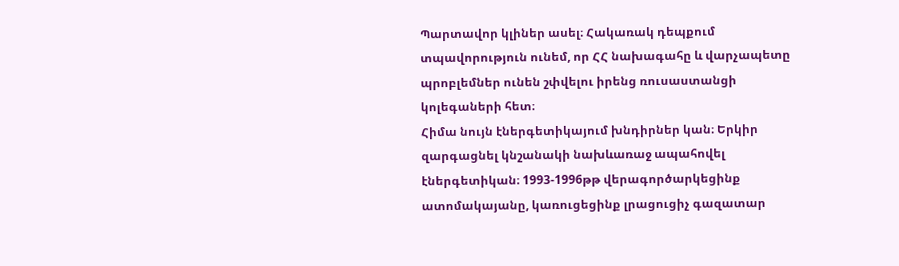Պարտավոր կլիներ ասել։ Հակառակ դեպքում տպավորություն ունեմ, որ ՀՀ նախագահը և վարչապետը պրոբլեմներ ունեն շփվելու իրենց ռուսաստանցի կոլեգաների հետ։
Հիմա նույն էներգետիկայում խնդիրներ կան։ Երկիր զարգացնել կնշանակի նախևառաջ ապահովել էներգետիկան։ 1993-1996թթ վերագործարկեցինք ատոմակայանը, կառուցեցինք լրացուցիչ գազատար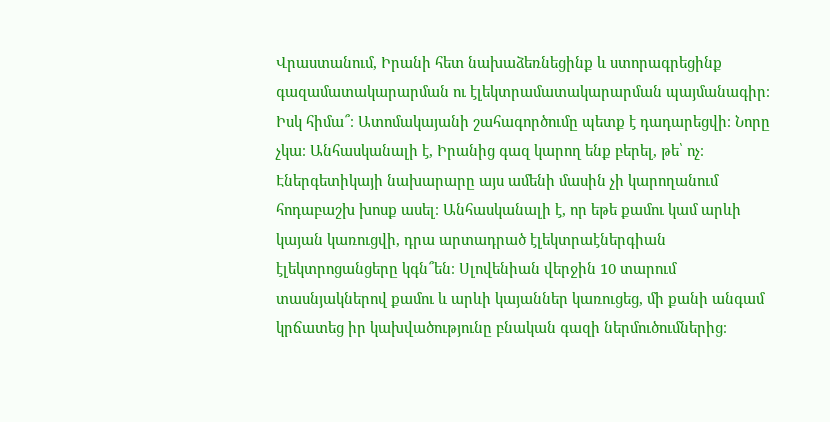Վրաստանում, Իրանի հետ նախաձեռնեցինք և ստորագրեցինք գազամատակարարման ու էլեկտրամատակարարման պայմանագիր։ Իսկ հիմա՞։ Ատոմակայանի շահագործումը պետք է դադարեցվի։ Նորը չկա։ Անհասկանալի է, Իրանից գազ կարող ենք բերել, թե՝ ոչ։
Էներգետիկայի նախարարը այս ամենի մասին չի կարողանում հոդաբաշխ խոսք ասել։ Անհասկանալի է, որ եթե քամու կամ արևի կայան կառուցվի, դրա արտադրած էլեկտրաէներգիան էլեկտրոցանցերը կգն՞են։ Սլովենիան վերջին 10 տարում տասնյակներով քամու և արևի կայաններ կառուցեց, մի քանի անգամ կրճատեց իր կախվածությունը բնական գազի ներմուծումներից։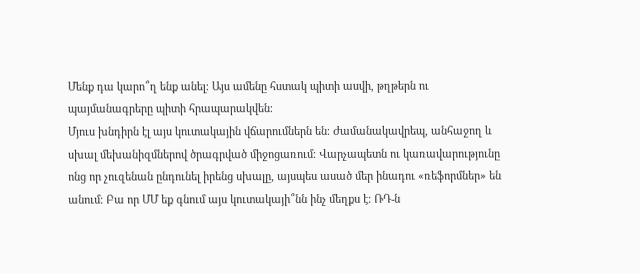Մենք դա կարո՞ղ ենք անել։ Այս ամենը հստակ պիտի ասվի, թղթերն ու պայմանագրերը պիտի հրապարակվեն։
Մյուս խնդիրն էլ այս կուտակային վճարումներն են։ Ժամանակավրեպ, անհաջող և սխալ մեխանիզմներով ծրագրված միջոցառում։ Վարչապետն ու կառավարությունը ոնց որ չուզենան ընդունել իրենց սխալը, այսպես ասած մեր ինադու «ռեֆորմներ» են անում։ Բա որ ՄՄ եք գնում այս կուտակայի՞նն ինչ մեղքս է։ ՌԴ-ն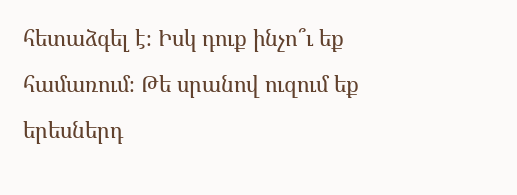հետաձգել է։ Իսկ դուք ինչո՞ւ եք համառում։ Թե սրանով ուզում եք երեսներդ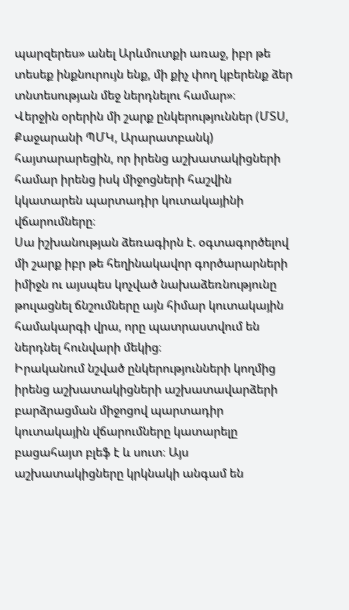պարզերես» անել Արևմուտքի առաջ, իբր թե տեսեք ինքնուրույն ենք, մի քիչ փող կբերենք ձեր տնտեսության մեջ ներդնելու համար»։
Վերջին օրերին մի շարք ընկերություններ (ՄՏՍ, Քաջարանի ՊՄԿ, Արարատբանկ) հայտարարեցին, որ իրենց աշխատակիցների համար իրենց իսկ միջոցների հաշվին կկատարեն պարտադիր կուտակայինի վճարումները։
Սա իշխանության ձեռագիրն է. օգտագործելով մի շարք իբր թե հեղինակավոր գործարարների իմիջն ու այսպես կոչված նախաձեռնությունը թուլացնել ճնշումները այն հիմար կուտակային համակարգի վրա, որը պատրաստվում են ներդնել հունվարի մեկից։
Իրականում նշված ընկերությունների կողմից իրենց աշխատակիցների աշխատավարձերի բարձրացման միջոցով պարտադիր կուտակային վճարումները կատարելը բացահայտ բլեֆ է և սուտ։ Այս աշխատակիցները կրկնակի անգամ են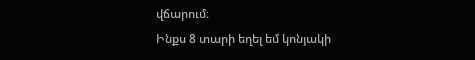վճարում։
Ինքս 8 տարի եղել եմ կոնյակի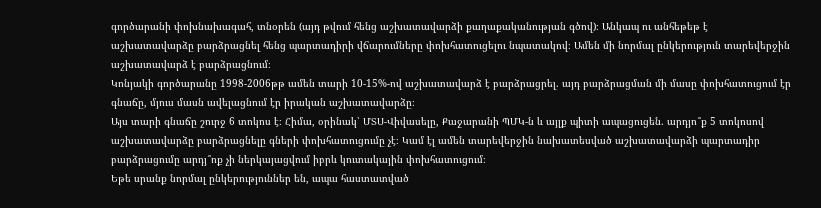գործարանի փոխնախագահ, տնօրեն (այդ թվում հենց աշխատավարձի քաղաքականության գծով)։ Անկապ ու անհեթեթ է աշխատավարձը բարձրացնել հենց պարտադիրի վճարումները փոխհատուցելու նպատակով։ Ամեն մի նորմալ ընկերություն տարեվերջին աշխատավարձ է բարձրացնում։
Կոնյակի գործարանը 1998-2006թթ ամեն տարի 10-15%-ով աշխատավարձ է բարձրացրել. այդ բարձրացման մի մասը փոխհատուցում էր գնաճը, մյուս մասն ավելացնում էր իրական աշխատավարձը։
Այս տարի գնաճը շուրջ 6 տոկոս է։ Հիմա, օրինակ՝ ՄՏՍ-Վիվասելը, Քաջարանի ՊՄԿ-ն և այլք պիտի ապացուցեն. արդյո՞ք 5 տոկոսով աշխատավարձը բարձրացնելը գների փոխհատուցումը չէ։ Կամ էլ ամեն տարեվերջին նախատեսված աշխատավարձի պարտադիր բարձրացումը արդյ՞ոք չի ներկայացվում իբրև կուտակային փոխհատուցում։
Եթե սրանք նորմալ ընկերություններ են, ապա հաստատված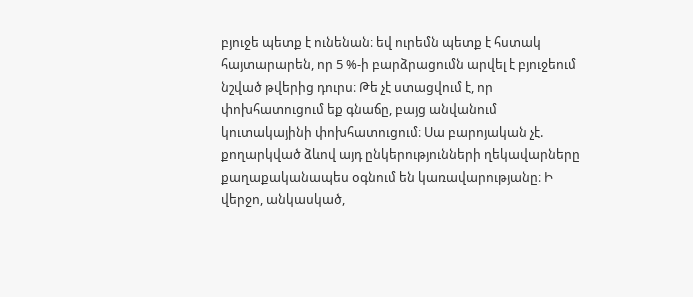բյուջե պետք է ունենան։ եվ ուրեմն պետք է հստակ հայտարարեն, որ 5 %-ի բարձրացումն արվել է բյուջեում նշված թվերից դուրս։ Թե չէ ստացվում է, որ փոխհատուցում եք գնաճը, բայց անվանում կուտակայինի փոխհատուցում։ Սա բարոյական չէ. քողարկված ձևով այդ ընկերությունների ղեկավարները քաղաքականապես օգնում են կառավարությանը։ Ի վերջո, անկասկած,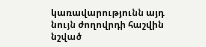կառավարությունն այդ նույն ժողովրդի հաշվին նշված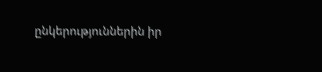ընկերություններին իր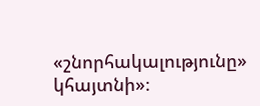«շնորհակալությունը» կհայտնի»։